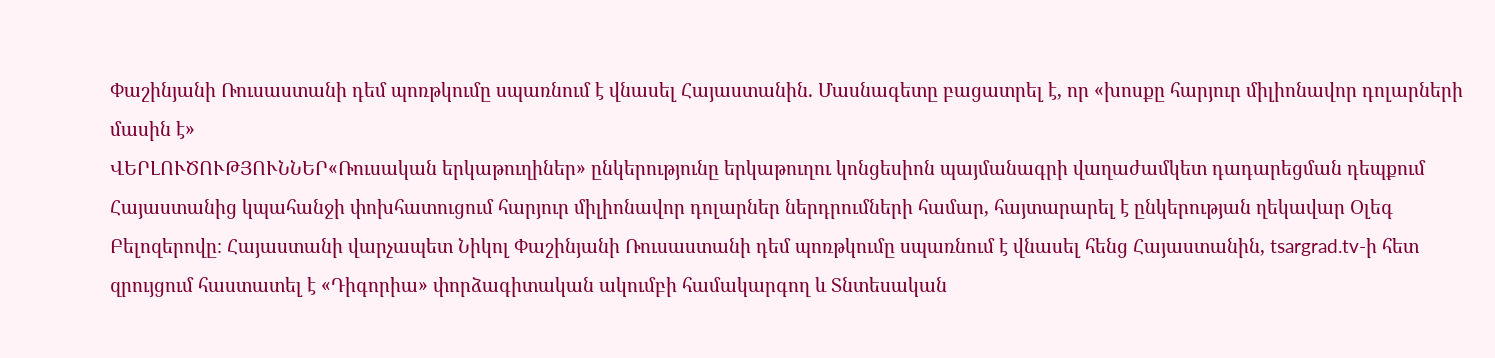Փաշինյանի Ռուսաստանի դեմ պոռթկումը սպառնում է վնասել Հայաստանին. Մասնագետը բացատրել է, որ «խոսքը հարյուր միլիոնավոր դոլարների մասին է»
ՎԵՐԼՈՒԾՈՒԹՅՈՒՆՆԵՐ«Ռուսական երկաթուղիներ» ընկերությունը երկաթուղու կոնցեսիոն պայմանագրի վաղաժամկետ դադարեցման դեպքում Հայաստանից կպահանջի փոխհատուցում հարյուր միլիոնավոր դոլարներ ներդրումների համար, հայտարարել է ընկերության ղեկավար Օլեգ Բելոզերովը։ Հայաստանի վարչապետ Նիկոլ Փաշինյանի Ռուսաստանի դեմ պոռթկումը սպառնում է վնասել հենց Հայաստանին, tsargrad.tv-ի հետ զրույցում հաստատել է «Դիգորիա» փորձագիտական ակումբի համակարգող և Տնտեսական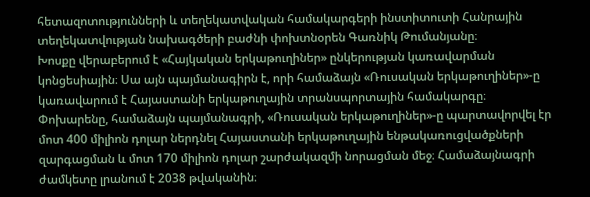հետազոտությունների և տեղեկատվական համակարգերի ինստիտուտի Հանրային տեղեկատվության նախագծերի բաժնի փոխտնօրեն Գառնիկ Թումանյանը։
Խոսքը վերաբերում է «Հայկական երկաթուղիներ» ընկերության կառավարման կոնցեսիային։ Սա այն պայմանագիրն է, որի համաձայն «Ռուսական երկաթուղիներ»-ը կառավարում է Հայաստանի երկաթուղային տրանսպորտային համակարգը։
Փոխարենը, համաձայն պայմանագրի, «Ռուսական երկաթուղիներ»-ը պարտավորվել էր մոտ 400 միլիոն դոլար ներդնել Հայաստանի երկաթուղային ենթակառուցվածքների զարգացման և մոտ 170 միլիոն դոլար շարժակազմի նորացման մեջ։ Համաձայնագրի ժամկետը լրանում է 2038 թվականին։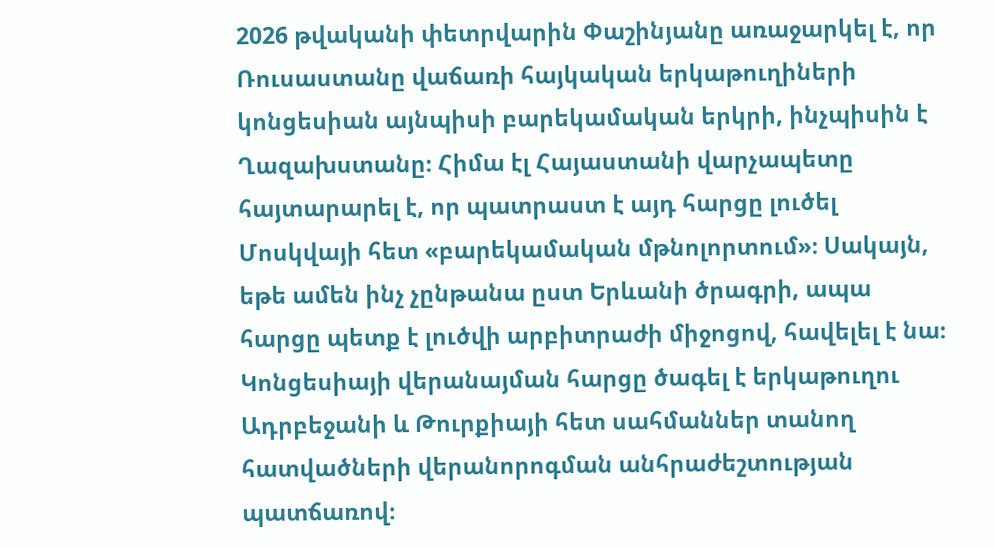2026 թվականի փետրվարին Փաշինյանը առաջարկել է, որ Ռուսաստանը վաճառի հայկական երկաթուղիների կոնցեսիան այնպիսի բարեկամական երկրի, ինչպիսին է Ղազախստանը։ Հիմա էլ Հայաստանի վարչապետը հայտարարել է, որ պատրաստ է այդ հարցը լուծել Մոսկվայի հետ «բարեկամական մթնոլորտում»։ Սակայն, եթե ամեն ինչ չընթանա ըստ Երևանի ծրագրի, ապա հարցը պետք է լուծվի արբիտրաժի միջոցով, հավելել է նա։
Կոնցեսիայի վերանայման հարցը ծագել է երկաթուղու Ադրբեջանի և Թուրքիայի հետ սահմաններ տանող հատվածների վերանորոգման անհրաժեշտության պատճառով։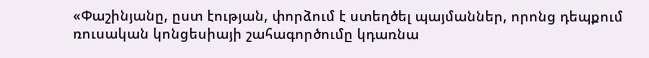«Փաշինյանը, ըստ էության, փորձում է ստեղծել պայմաններ, որոնց դեպքում ռուսական կոնցեսիայի շահագործումը կդառնա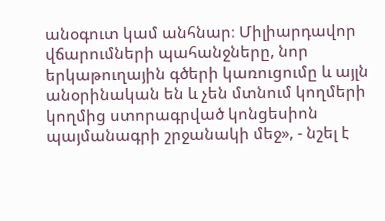անօգուտ կամ անհնար։ Միլիարդավոր վճարումների պահանջները, նոր երկաթուղային գծերի կառուցումը և այլն անօրինական են և չեն մտնում կողմերի կողմից ստորագրված կոնցեսիոն պայմանագրի շրջանակի մեջ», - նշել է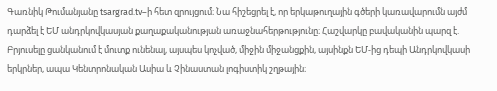Գառնիկ Թումանյանը tsargrad.tv–ի հետ զրույցում։ Նա հիշեցրել է, որ երկաթուղային գծերի կառավարումն այժմ դարձել է ԵՄ անդրկովկասյան քաղաքականության առաջնահերթությունը։ Հաշվարկը բավականին պարզ է. Բրյուսելը ցանկանում է մուտք ունենալ, այսպես կոչված, միջին միջանցքին, այսինքն ԵՄ-ից դեպի Անդրկովկասի երկրներ, ապա Կենտրոնական Ասիա և Չինաստան լոգիստիկ շղթային։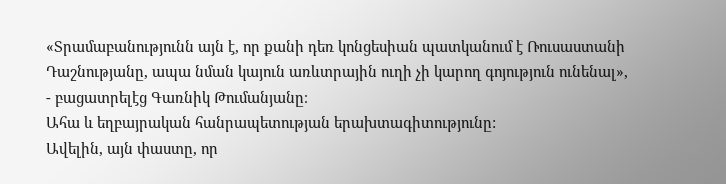«Տրամաբանությունն այն է, որ քանի դեռ կոնցեսիան պատկանում է Ռուսաստանի Դաշնությանը, ապա նման կայուն առևտրային ուղի չի կարող գոյություն ունենալ», - բացատրելէց Գառնիկ Թումանյանը։
Ահա և եղբայրական հանրապետության երախտագիտությունը:
Ավելին, այն փաստը, որ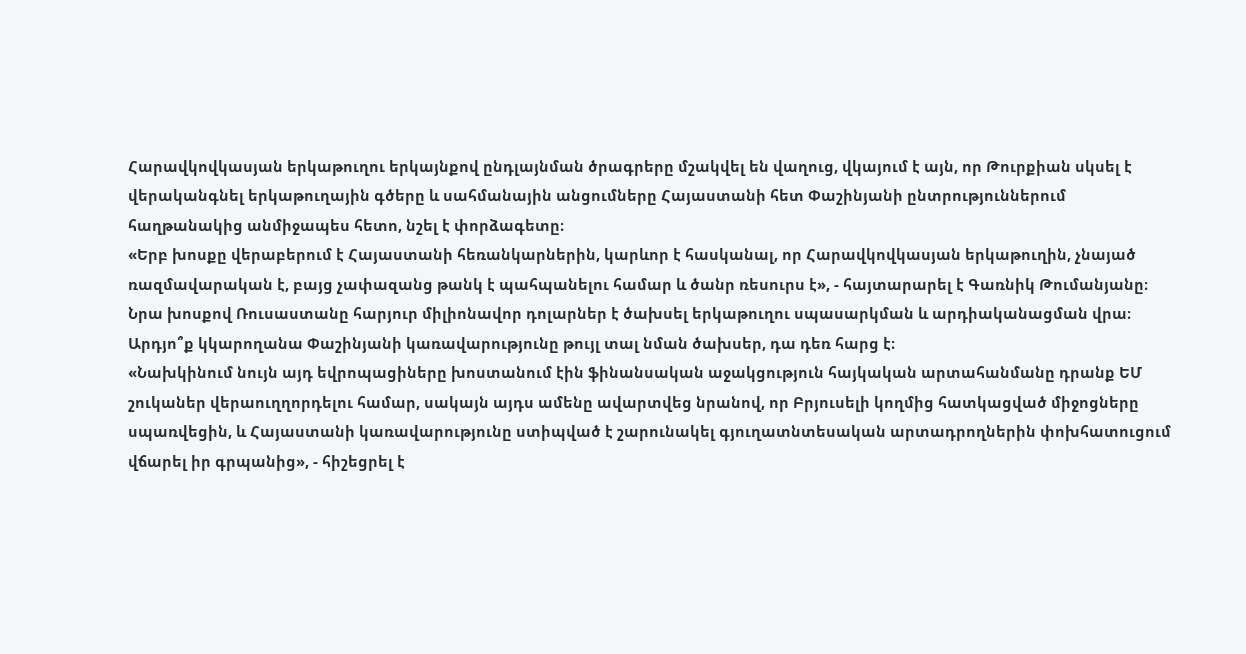Հարավկովկասյան երկաթուղու երկայնքով ընդլայնման ծրագրերը մշակվել են վաղուց, վկայում է այն, որ Թուրքիան սկսել է վերականգնել երկաթուղային գծերը և սահմանային անցումները Հայաստանի հետ Փաշինյանի ընտրություններում հաղթանակից անմիջապես հետո, նշել է փորձագետը։
«Երբ խոսքը վերաբերում է Հայաստանի հեռանկարներին, կարևոր է հասկանալ, որ Հարավկովկասյան երկաթուղին, չնայած ռազմավարական է, բայց չափազանց թանկ է պահպանելու համար և ծանր ռեսուրս է», - հայտարարել է Գառնիկ Թումանյանը։ Նրա խոսքով Ռուսաստանը հարյուր միլիոնավոր դոլարներ է ծախսել երկաթուղու սպասարկման և արդիականացման վրա։ Արդյո՞ք կկարողանա Փաշինյանի կառավարությունը թույլ տալ նման ծախսեր, դա դեռ հարց է։
«Նախկինում նույն այդ եվրոպացիները խոստանում էին ֆինանսական աջակցություն հայկական արտահանմանը դրանք ԵՄ շուկաներ վերաուղղորդելու համար, սակայն այդս ամենը ավարտվեց նրանով, որ Բրյուսելի կողմից հատկացված միջոցները սպառվեցին, և Հայաստանի կառավարությունը ստիպված է շարունակել գյուղատնտեսական արտադրողներին փոխհատուցում վճարել իր գրպանից», - հիշեցրել է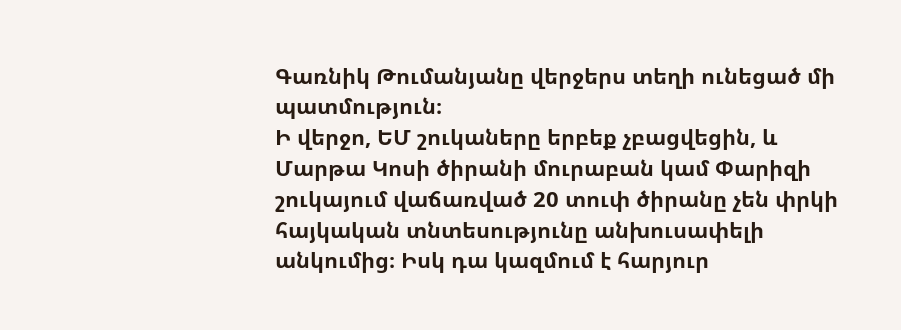Գառնիկ Թումանյանը վերջերս տեղի ունեցած մի պատմություն։
Ի վերջո, ԵՄ շուկաները երբեք չբացվեցին, և Մարթա Կոսի ծիրանի մուրաբան կամ Փարիզի շուկայում վաճառված 20 տուփ ծիրանը չեն փրկի հայկական տնտեսությունը անխուսափելի անկումից։ Իսկ դա կազմում է հարյուր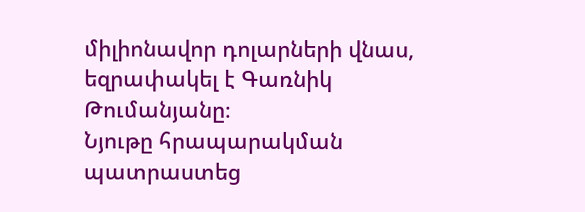միլիոնավոր դոլարների վնաս, եզրափակել է Գառնիկ Թումանյանը։
Նյութը հրապարակման պատրաստեց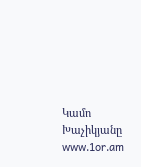Կամո Խաչիկյանը
www.1or.am